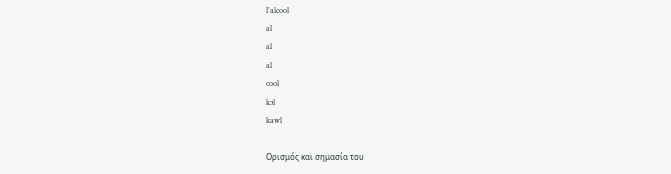l'alcool
al
al
al
cool
kɔl
kawl

Ορισμός και σημασία του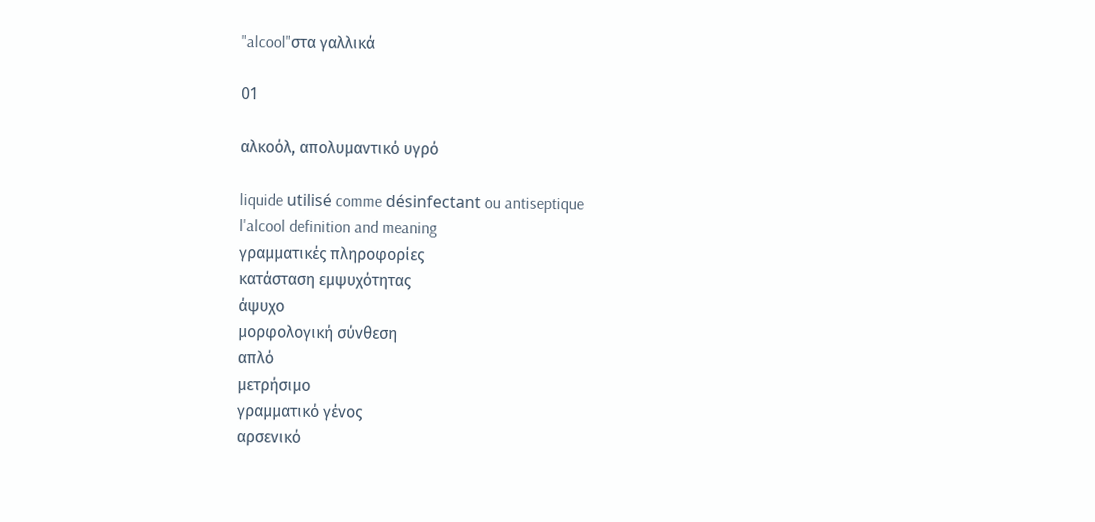"alcool"στα γαλλικά

01

αλκοόλ, απολυμαντικό υγρό

liquide utilisé comme désinfectant ou antiseptique
l'alcool definition and meaning
γραμματικές πληροφορίες
κατάσταση εμψυχότητας
άψυχο
μορφολογική σύνθεση
απλό
μετρήσιμο
γραμματικό γένος
αρσενικό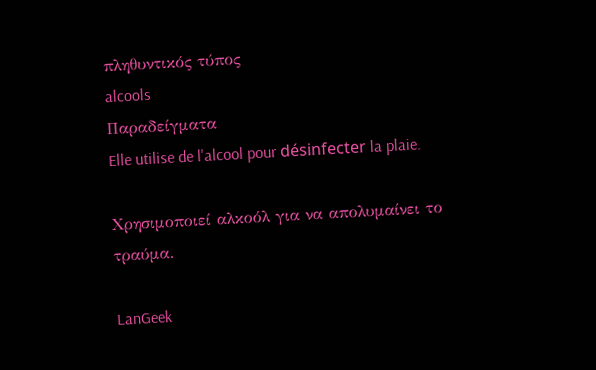πληθυντικός τύπος
alcools
Παραδείγματα
Elle utilise de l'alcool pour désinfecter la plaie.

Χρησιμοποιεί αλκοόλ για να απολυμαίνει το τραύμα.

LanGeek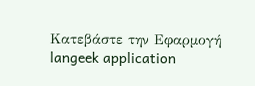Κατεβάστε την Εφαρμογή
langeek application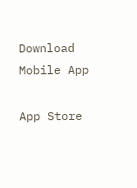Download Mobile App

App Store